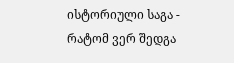ისტორიული საგა - რატომ ვერ შედგა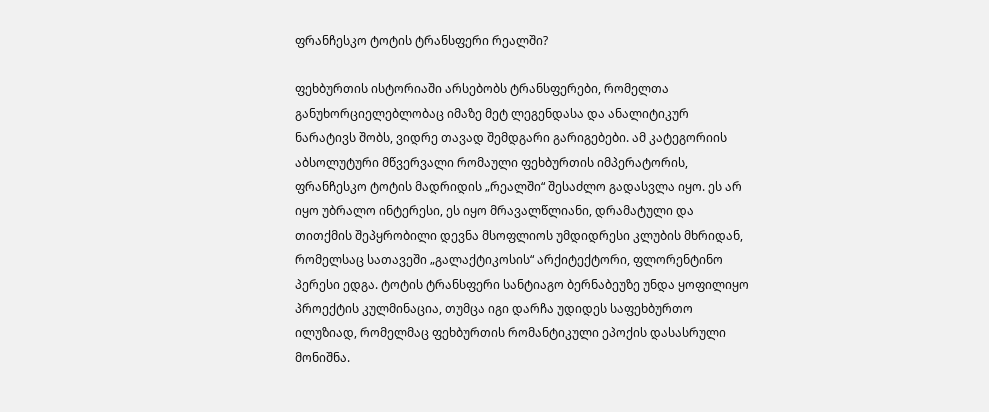ფრანჩესკო ტოტის ტრანსფერი რეალში?

ფეხბურთის ისტორიაში არსებობს ტრანსფერები, რომელთა განუხორციელებლობაც იმაზე მეტ ლეგენდასა და ანალიტიკურ ნარატივს შობს, ვიდრე თავად შემდგარი გარიგებები. ამ კატეგორიის აბსოლუტური მწვერვალი რომაული ფეხბურთის იმპერატორის, ფრანჩესკო ტოტის მადრიდის „რეალში“ შესაძლო გადასვლა იყო. ეს არ იყო უბრალო ინტერესი, ეს იყო მრავალწლიანი, დრამატული და თითქმის შეპყრობილი დევნა მსოფლიოს უმდიდრესი კლუბის მხრიდან, რომელსაც სათავეში „გალაქტიკოსის“ არქიტექტორი, ფლორენტინო პერესი ედგა. ტოტის ტრანსფერი სანტიაგო ბერნაბეუზე უნდა ყოფილიყო პროექტის კულმინაცია, თუმცა იგი დარჩა უდიდეს საფეხბურთო ილუზიად, რომელმაც ფეხბურთის რომანტიკული ეპოქის დასასრული მონიშნა.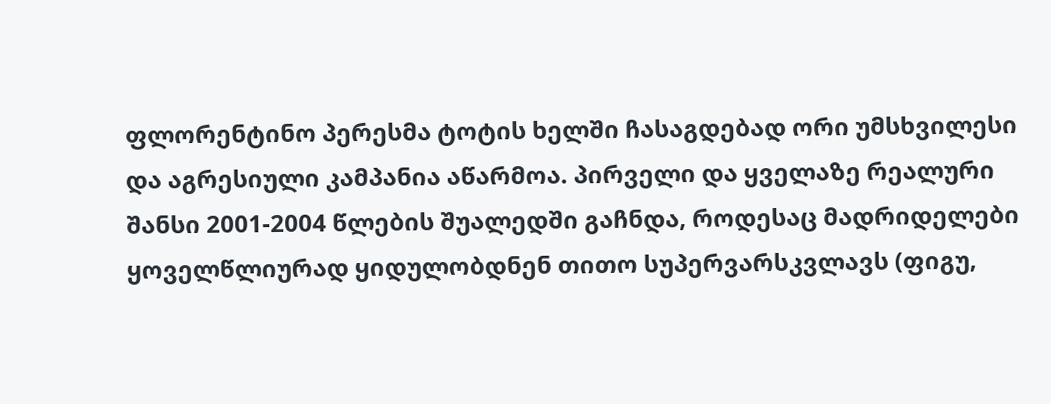ფლორენტინო პერესმა ტოტის ხელში ჩასაგდებად ორი უმსხვილესი და აგრესიული კამპანია აწარმოა. პირველი და ყველაზე რეალური შანსი 2001-2004 წლების შუალედში გაჩნდა, როდესაც მადრიდელები ყოველწლიურად ყიდულობდნენ თითო სუპერვარსკვლავს (ფიგუ,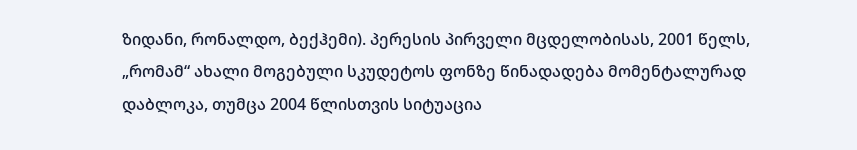ზიდანი, რონალდო, ბექჰემი). პერესის პირველი მცდელობისას, 2001 წელს, „რომამ“ ახალი მოგებული სკუდეტოს ფონზე წინადადება მომენტალურად დაბლოკა, თუმცა 2004 წლისთვის სიტუაცია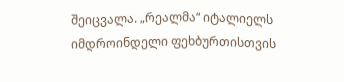შეიცვალა. „რეალმა“ იტალიელს იმდროინდელი ფეხბურთისთვის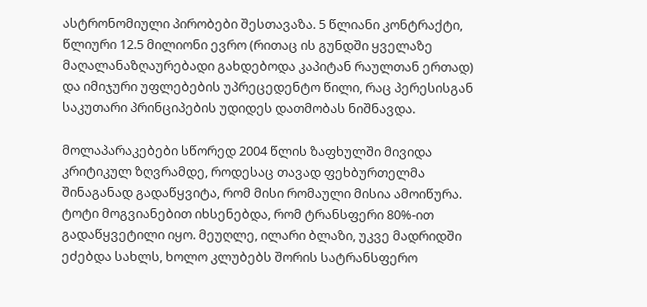ასტრონომიული პირობები შესთავაზა. 5 წლიანი კონტრაქტი, წლიური 12.5 მილიონი ევრო (რითაც ის გუნდში ყველაზე მაღალანაზღაურებადი გახდებოდა კაპიტან რაულთან ერთად) და იმიჯური უფლებების უპრეცედენტო წილი, რაც პერესისგან საკუთარი პრინციპების უდიდეს დათმობას ნიშნავდა.

მოლაპარაკებები სწორედ 2004 წლის ზაფხულში მივიდა კრიტიკულ ზღვრამდე, როდესაც თავად ფეხბურთელმა შინაგანად გადაწყვიტა, რომ მისი რომაული მისია ამოიწურა. ტოტი მოგვიანებით იხსენებდა, რომ ტრანსფერი 80%-ით გადაწყვეტილი იყო. მეუღლე, ილარი ბლაზი, უკვე მადრიდში ეძებდა სახლს, ხოლო კლუბებს შორის სატრანსფერო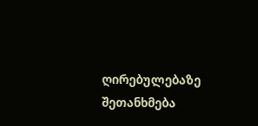ღირებულებაზე შეთანხმება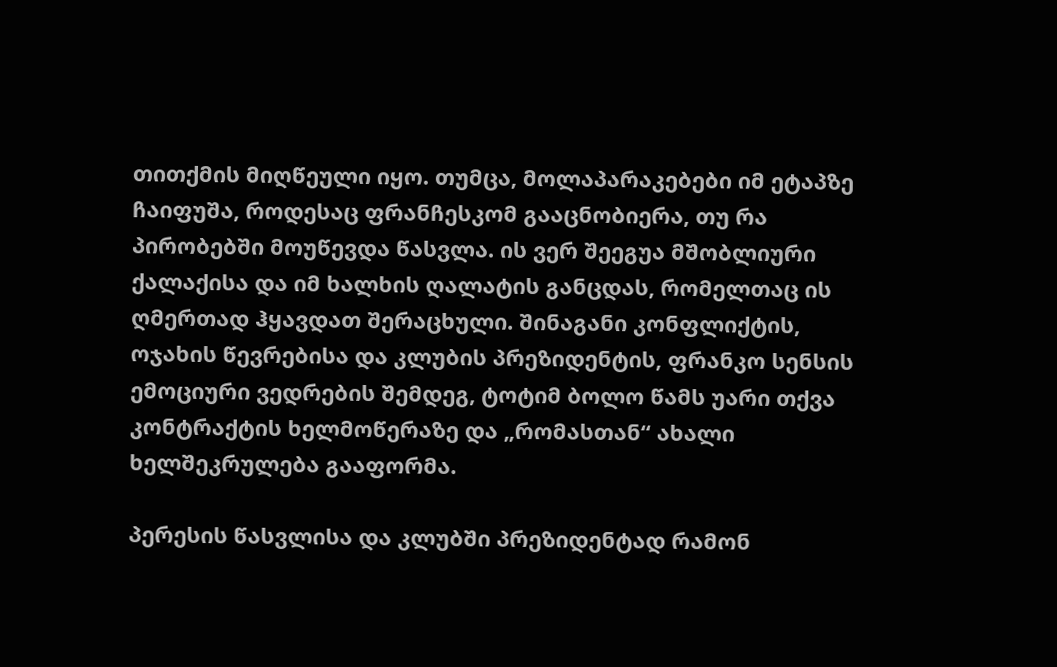თითქმის მიღწეული იყო. თუმცა, მოლაპარაკებები იმ ეტაპზე ჩაიფუშა, როდესაც ფრანჩესკომ გააცნობიერა, თუ რა პირობებში მოუწევდა წასვლა. ის ვერ შეეგუა მშობლიური ქალაქისა და იმ ხალხის ღალატის განცდას, რომელთაც ის ღმერთად ჰყავდათ შერაცხული. შინაგანი კონფლიქტის, ოჯახის წევრებისა და კლუბის პრეზიდენტის, ფრანკო სენსის ემოციური ვედრების შემდეგ, ტოტიმ ბოლო წამს უარი თქვა კონტრაქტის ხელმოწერაზე და „რომასთან“ ახალი ხელშეკრულება გააფორმა.

პერესის წასვლისა და კლუბში პრეზიდენტად რამონ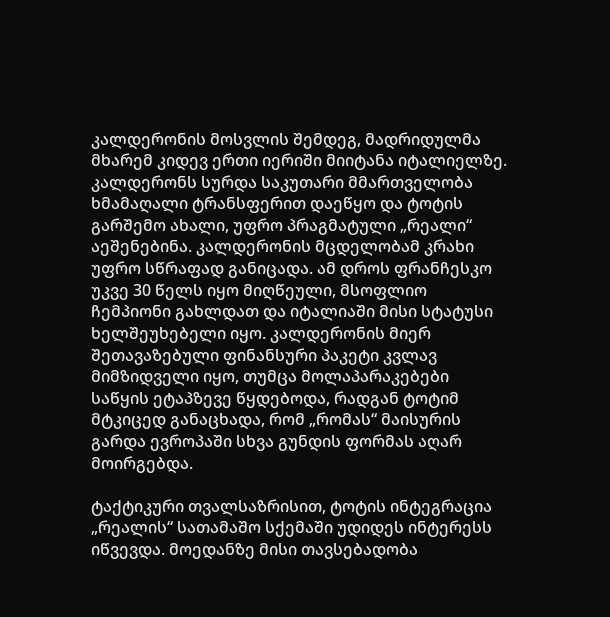კალდერონის მოსვლის შემდეგ, მადრიდულმა მხარემ კიდევ ერთი იერიში მიიტანა იტალიელზე. კალდერონს სურდა საკუთარი მმართველობა ხმამაღალი ტრანსფერით დაეწყო და ტოტის გარშემო ახალი, უფრო პრაგმატული „რეალი“ აეშენებინა. კალდერონის მცდელობამ კრახი უფრო სწრაფად განიცადა. ამ დროს ფრანჩესკო უკვე 30 წელს იყო მიღწეული, მსოფლიო ჩემპიონი გახლდათ და იტალიაში მისი სტატუსი ხელშეუხებელი იყო. კალდერონის მიერ შეთავაზებული ფინანსური პაკეტი კვლავ მიმზიდველი იყო, თუმცა მოლაპარაკებები საწყის ეტაპზევე წყდებოდა, რადგან ტოტიმ მტკიცედ განაცხადა, რომ „რომას“ მაისურის გარდა ევროპაში სხვა გუნდის ფორმას აღარ მოირგებდა.

ტაქტიკური თვალსაზრისით, ტოტის ინტეგრაცია „რეალის“ სათამაშო სქემაში უდიდეს ინტერესს იწვევდა. მოედანზე მისი თავსებადობა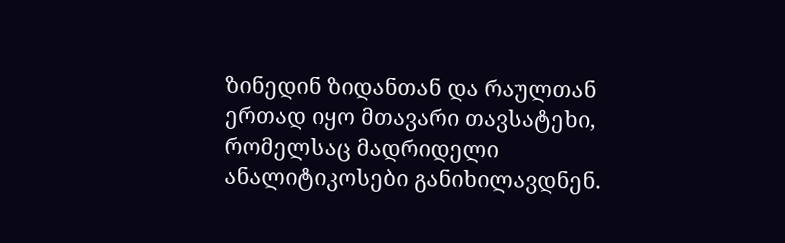ზინედინ ზიდანთან და რაულთან ერთად იყო მთავარი თავსატეხი, რომელსაც მადრიდელი ანალიტიკოსები განიხილავდნენ.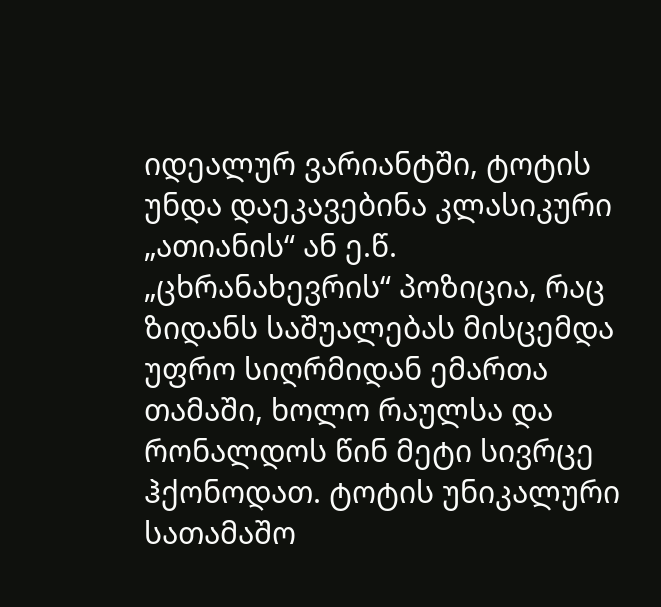იდეალურ ვარიანტში, ტოტის უნდა დაეკავებინა კლასიკური „ათიანის“ ან ე.წ. „ცხრანახევრის“ პოზიცია, რაც ზიდანს საშუალებას მისცემდა უფრო სიღრმიდან ემართა თამაში, ხოლო რაულსა და რონალდოს წინ მეტი სივრცე ჰქონოდათ. ტოტის უნიკალური სათამაშო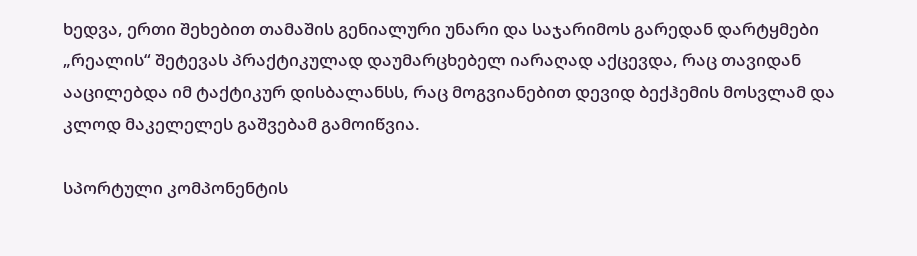ხედვა, ერთი შეხებით თამაშის გენიალური უნარი და საჯარიმოს გარედან დარტყმები „რეალის“ შეტევას პრაქტიკულად დაუმარცხებელ იარაღად აქცევდა, რაც თავიდან ააცილებდა იმ ტაქტიკურ დისბალანსს, რაც მოგვიანებით დევიდ ბექჰემის მოსვლამ და კლოდ მაკელელეს გაშვებამ გამოიწვია.

სპორტული კომპონენტის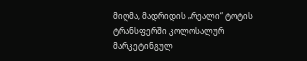მიღმა, მადრიდის „რეალი“ ტოტის ტრანსფერში კოლოსალურ მარკეტინგულ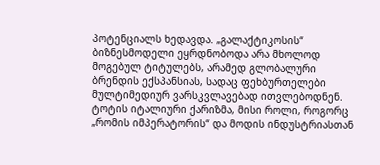პოტენციალს ხედავდა. „გალაქტიკოსის“ ბიზნესმოდელი ეყრდნობოდა არა მხოლოდ მოგებულ ტიტულებს, არამედ გლობალური ბრენდის ექსპანსიას, სადაც ფეხბურთელები მულტიმედიურ ვარსკვლავებად ითვლებოდნენ. ტოტის იტალიური ქარიზმა, მისი როლი, როგორც „რომის იმპერატორის“ და მოდის ინდუსტრიასთან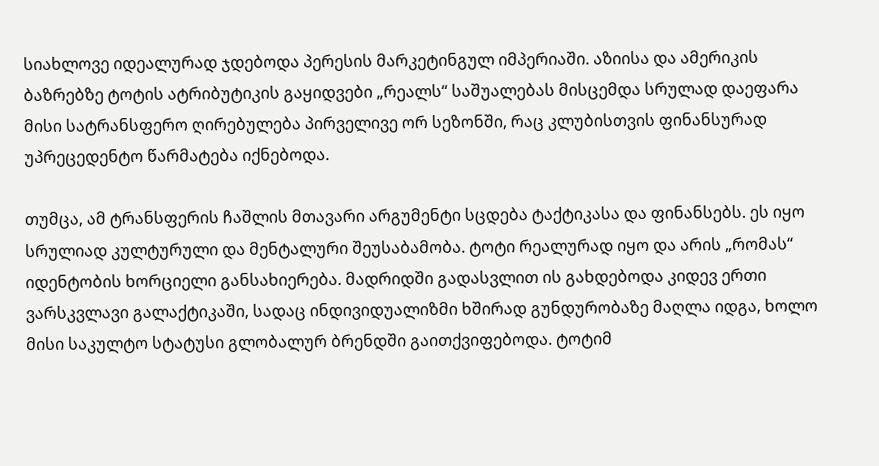სიახლოვე იდეალურად ჯდებოდა პერესის მარკეტინგულ იმპერიაში. აზიისა და ამერიკის ბაზრებზე ტოტის ატრიბუტიკის გაყიდვები „რეალს“ საშუალებას მისცემდა სრულად დაეფარა მისი სატრანსფერო ღირებულება პირველივე ორ სეზონში, რაც კლუბისთვის ფინანსურად უპრეცედენტო წარმატება იქნებოდა.

თუმცა, ამ ტრანსფერის ჩაშლის მთავარი არგუმენტი სცდება ტაქტიკასა და ფინანსებს. ეს იყო სრულიად კულტურული და მენტალური შეუსაბამობა. ტოტი რეალურად იყო და არის „რომას“ იდენტობის ხორციელი განსახიერება. მადრიდში გადასვლით ის გახდებოდა კიდევ ერთი ვარსკვლავი გალაქტიკაში, სადაც ინდივიდუალიზმი ხშირად გუნდურობაზე მაღლა იდგა, ხოლო მისი საკულტო სტატუსი გლობალურ ბრენდში გაითქვიფებოდა. ტოტიმ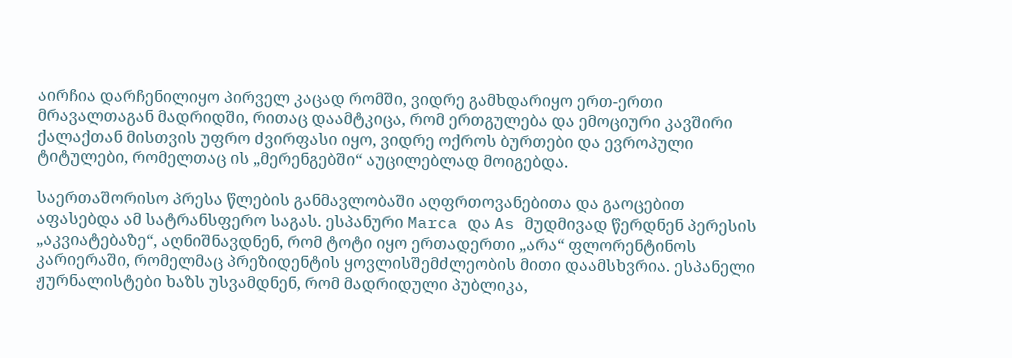აირჩია დარჩენილიყო პირველ კაცად რომში, ვიდრე გამხდარიყო ერთ-ერთი მრავალთაგან მადრიდში, რითაც დაამტკიცა, რომ ერთგულება და ემოციური კავშირი ქალაქთან მისთვის უფრო ძვირფასი იყო, ვიდრე ოქროს ბურთები და ევროპული ტიტულები, რომელთაც ის „მერენგებში“ აუცილებლად მოიგებდა.

საერთაშორისო პრესა წლების განმავლობაში აღფრთოვანებითა და გაოცებით აფასებდა ამ სატრანსფერო საგას. ესპანური Marca და As მუდმივად წერდნენ პერესის „აკვიატებაზე“, აღნიშნავდნენ, რომ ტოტი იყო ერთადერთი „არა“ ფლორენტინოს კარიერაში, რომელმაც პრეზიდენტის ყოვლისშემძლეობის მითი დაამსხვრია. ესპანელი ჟურნალისტები ხაზს უსვამდნენ, რომ მადრიდული პუბლიკა,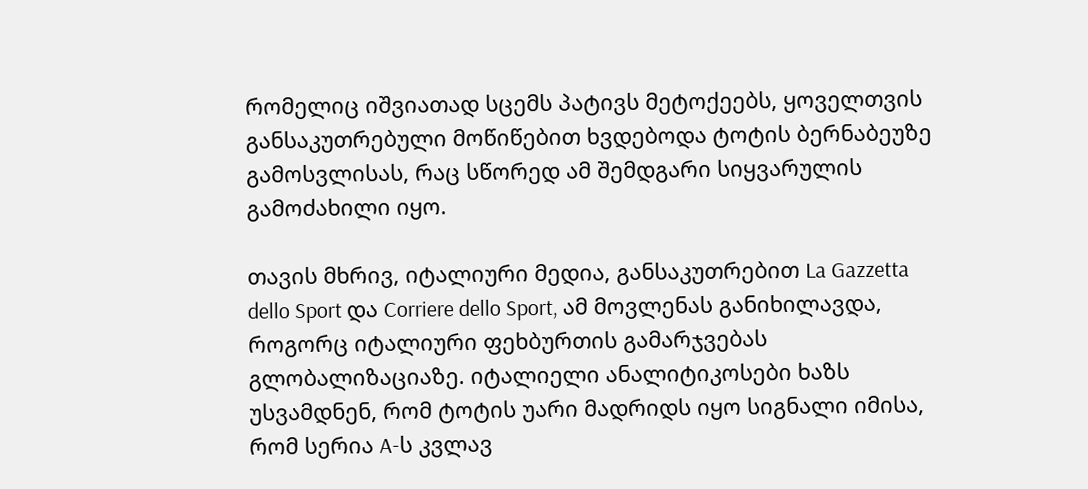რომელიც იშვიათად სცემს პატივს მეტოქეებს, ყოველთვის განსაკუთრებული მოწიწებით ხვდებოდა ტოტის ბერნაბეუზე გამოსვლისას, რაც სწორედ ამ შემდგარი სიყვარულის გამოძახილი იყო.

თავის მხრივ, იტალიური მედია, განსაკუთრებით La Gazzetta dello Sport და Corriere dello Sport, ამ მოვლენას განიხილავდა, როგორც იტალიური ფეხბურთის გამარჯვებას გლობალიზაციაზე. იტალიელი ანალიტიკოსები ხაზს უსვამდნენ, რომ ტოტის უარი მადრიდს იყო სიგნალი იმისა, რომ სერია A-ს კვლავ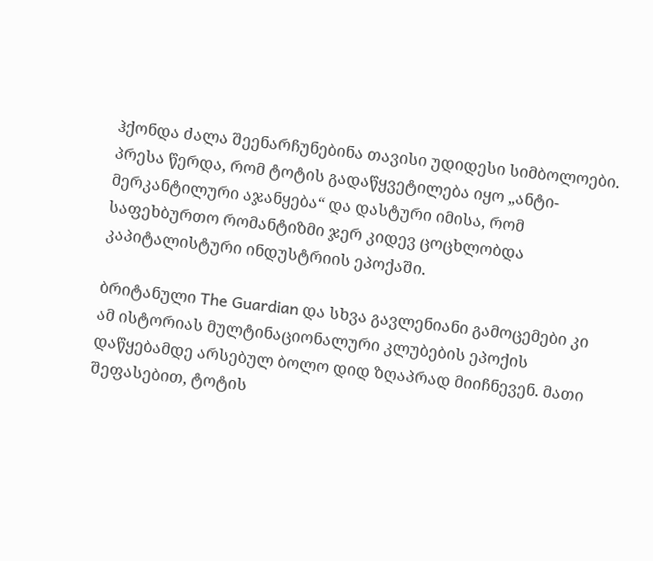ჰქონდა ძალა შეენარჩუნებინა თავისი უდიდესი სიმბოლოები. პრესა წერდა, რომ ტოტის გადაწყვეტილება იყო „ანტი-მერკანტილური აჯანყება“ და დასტური იმისა, რომ საფეხბურთო რომანტიზმი ჯერ კიდევ ცოცხლობდა კაპიტალისტური ინდუსტრიის ეპოქაში.

ბრიტანული The Guardian და სხვა გავლენიანი გამოცემები კი ამ ისტორიას მულტინაციონალური კლუბების ეპოქის დაწყებამდე არსებულ ბოლო დიდ ზღაპრად მიიჩნევენ. მათი შეფასებით, ტოტის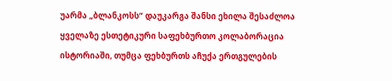უარმა „ბლანკოსს“ დაუკარგა შანსი ეხილა შესაძლოა ყველაზე ესთეტიკური საფეხბურთო კოლაბორაცია ისტორიაში, თუმცა ფეხბურთს აჩუქა ერთგულების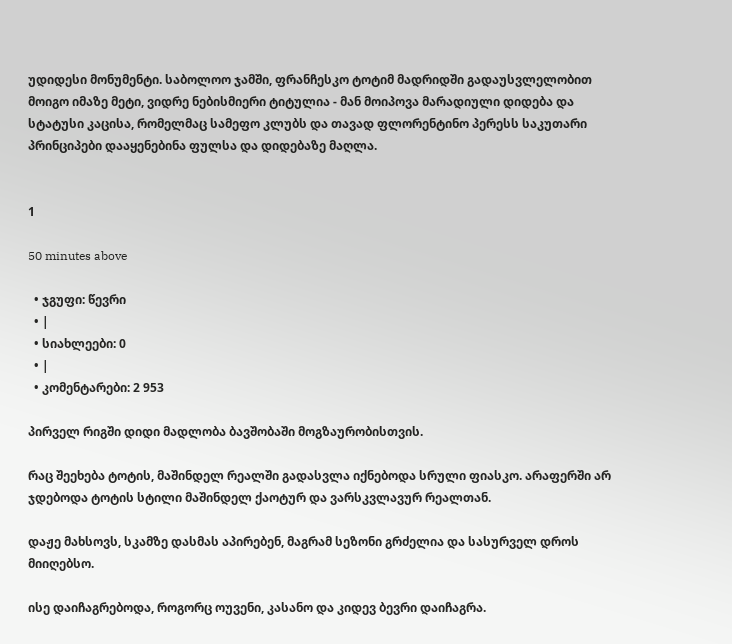უდიდესი მონუმენტი. საბოლოო ჯამში, ფრანჩესკო ტოტიმ მადრიდში გადაუსვლელობით მოიგო იმაზე მეტი, ვიდრე ნებისმიერი ტიტულია - მან მოიპოვა მარადიული დიდება და სტატუსი კაცისა, რომელმაც სამეფო კლუბს და თავად ფლორენტინო პერესს საკუთარი პრინციპები დააყენებინა ფულსა და დიდებაზე მაღლა.


1

50 minutes above

  • ჯგუფი: წევრი
  • |
  • სიახლეები: 0
  • |
  • კომენტარები: 2 953

პირველ რიგში დიდი მადლობა ბავშობაში მოგზაურობისთვის.

რაც შეეხება ტოტის, მაშინდელ რეალში გადასვლა იქნებოდა სრული ფიასკო. არაფერში არ ჯდებოდა ტოტის სტილი მაშინდელ ქაოტურ და ვარსკვლავურ რეალთან.

დაჟე მახსოვს, სკამზე დასმას აპირებენ, მაგრამ სეზონი გრძელია და სასურველ დროს მიიღებსო.

ისე დაიჩაგრებოდა, როგორც ოუვენი, კასანო და კიდევ ბევრი დაიჩაგრა.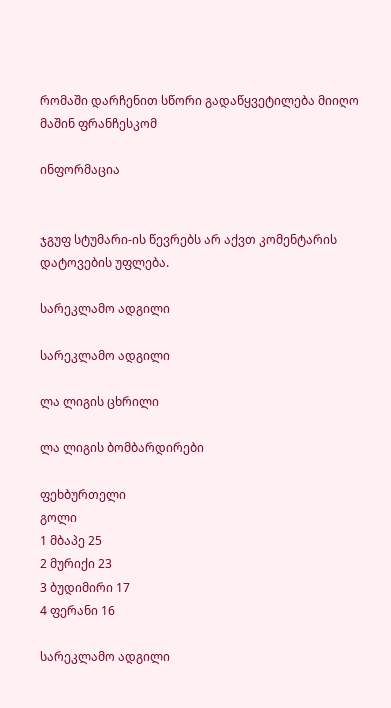რომაში დარჩენით სწორი გადაწყვეტილება მიიღო მაშინ ფრანჩესკომ

ინფორმაცია


ჯგუფ სტუმარი-ის წევრებს არ აქვთ კომენტარის დატოვების უფლება.

სარეკლამო ადგილი

სარეკლამო ადგილი

ლა ლიგის ცხრილი

ლა ლიგის ბომბარდირები

ფეხბურთელი
გოლი
1 მბაპე 25
2 მურიქი 23
3 ბუდიმირი 17
4 ფერანი 16

სარეკლამო ადგილი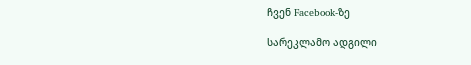ჩვენ Facebook-ზე

სარეკლამო ადგილი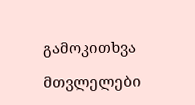გამოკითხვა

მთვლელები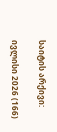საიტის არქივი:

ივლისი 2026 (166)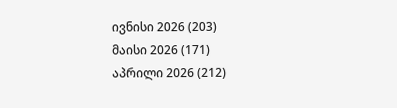ივნისი 2026 (203)
მაისი 2026 (171)
აპრილი 2026 (212)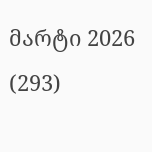მარტი 2026 (293)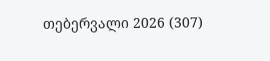თებერვალი 2026 (307)